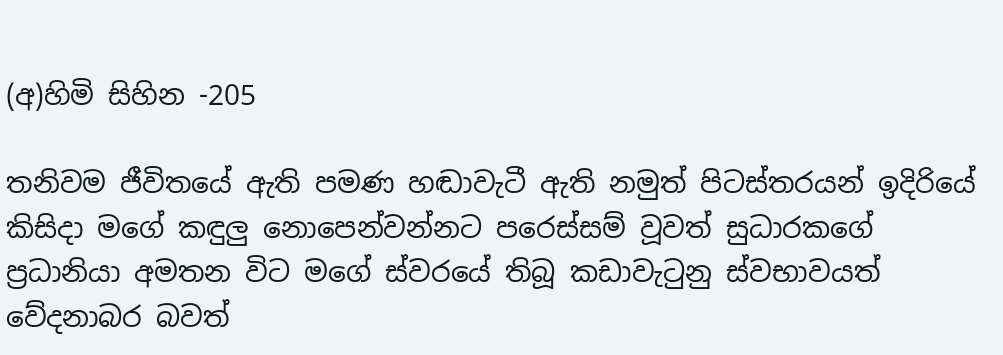(අ)හිමි සිහින -205

තනිවම ජීවිතයේ ඇති පමණ හඬාවැටී ඇති නමුත් පිටස්තරයන් ඉදිරියේ කිසිදා මගේ කඳුලු නොපෙන්වන්නට පරෙස්සම් වූවත් සුධාරකගේ ප්‍රධානියා අමතන විට මගේ ස්වරයේ තිබූ කඩාවැටුනු ස්වභාවයත් වේදනාබර බවත්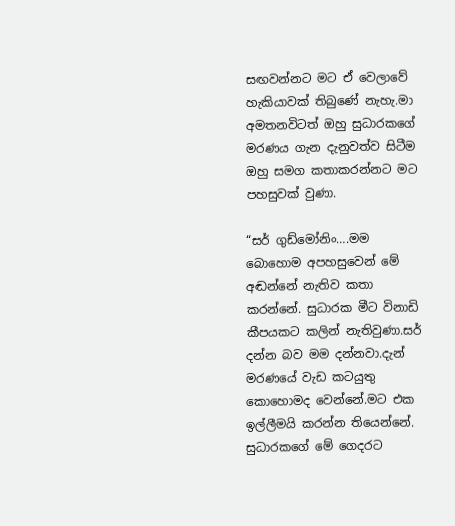සඟවන්නට මට ඒ වෙලාවේ හැකියාවක් තිබුණේ නැහැ.මා අමතනවිටත් ඔහු සුධාරකගේ මරණය ගැන දැනුවත්ව සිටීම ඔහු සමග කතාකරන්නට මට පහසුවක් වුණා.

“සර් ගුඩ්මෝනිං….මම බොහොම අපහසුවෙන් මේ අඬන්නේ නැතිව කතා කරන්නේ. සුධාරක මීට විනාඩි කීපයකට කලින් නැතිවුණා.සර් දන්න බව මම දන්නවා.දැන් මරණයේ වැඩ කටයුතු කොහොමද වෙන්නේ.මට එක ඉල්ලීමයි කරන්න තියෙන්නේ. සුධාරකගේ මේ ගෙදරට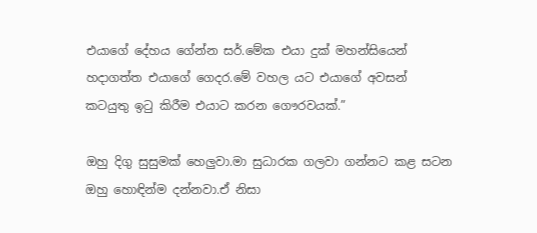එයාගේ දේහය ගේන්න සර්.මේක එයා දුක් මහන්සියෙන් හදාගත්ත එයාගේ ගෙදර.මේ වහල යට එයාගේ අවසන් කටයුතු ඉටු කිරීම එයාට කරන ගෞරවයක්.”

ඔහු දිගු සුසුමක් හෙලුවා.මා සුධාරක ගලවා ගන්නට කළ සටන ඔහු හොඳින්ම දන්නවා.ඒ නිසා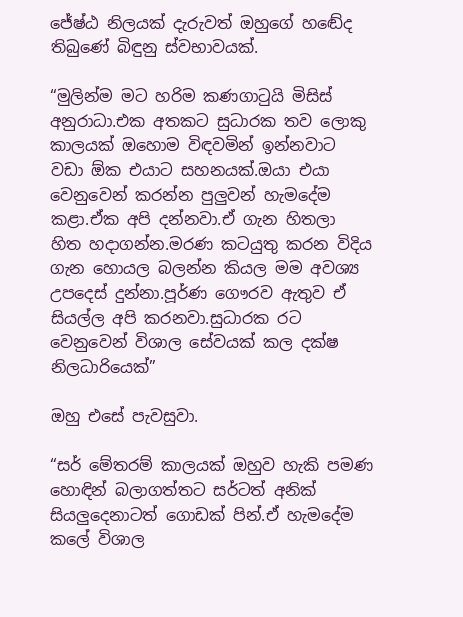ජේෂ්ඨ නිලයක් දැරුවත් ඔහුගේ හඬේද තිබුණේ බිඳුනු ස්වභාවයක්.

“මුලින්ම මට හරිම කණගාටුයි මිසිස් අනුරාධා.එක අතකට සුධාරක තව ලොකු කාලයක් ඔහොම විඳවමින් ඉන්නවාට වඩා ඕක එයාට සහනයක්.ඔයා එයා වෙනුවෙන් කරන්න පුලුවන් හැමදේම කළා.ඒක අපි දන්නවා.ඒ ගැන හිතලා හිත හදාගන්න.මරණ කටයුතු කරන විදිය ගැන හොයල බලන්න කියල මම අවශ්‍ය උපදෙස් දුන්නා.පූර්ණ ගෞරව ඇතුව ඒ සියල්ල අපි කරනවා.සුධාරක රට වෙනුවෙන් විශාල සේවයක් කල දක්ෂ නිලධාරියෙක්”

ඔහු එසේ පැවසුවා.

“සර් මේතරම් කාලයක් ඔහුව හැකි පමණ හොඳින් බලාගත්තට සර්ටත් අනික් සියලුදෙනාටත් ගොඩක් පින්.ඒ හැමදේම කලේ විශාල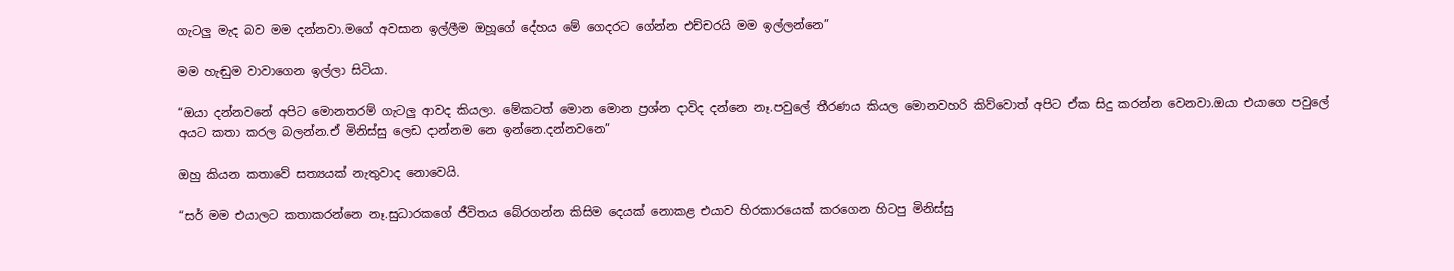ගැටලු මැද බව මම දන්නවා.මගේ අවසාන ඉල්ලීම ඔහූගේ දේහය මේ ගෙදරට ගේන්න එච්චරයි මම ඉල්ලන්නෙ”

මම හැඬුම වාවාගෙන ඉල්ලා සිටියා.

“ඔයා දන්නවනේ අපිට මොනතරම් ගැටලු ආවද කියලා. මේකටත් මොන මොන ප්‍රශ්න දාවිද දන්නෙ නෑ.පවුලේ තීරණය කියල මොනවහරි කිව්වොත් අපිට ඒක සිදු කරන්න වෙනවා.ඔයා එයාගෙ පවුලේ අයට කතා කරල බලන්න.ඒ මිනිස්සු ලෙඩ දාන්නම නෙ ඉන්නෙ.දන්නවනෙ”

ඔහු කියන කතාවේ සත්‍යයක් නැතුවාද නොවෙයි.

“සර් මම එයාලට කතාකරන්නෙ නෑ.සුධාරකගේ ජීවිතය බේරගන්න කිසිම දෙයක් නොකළ එයාව හිරකාරයෙක් කරගෙන හිටපු මිනිස්සු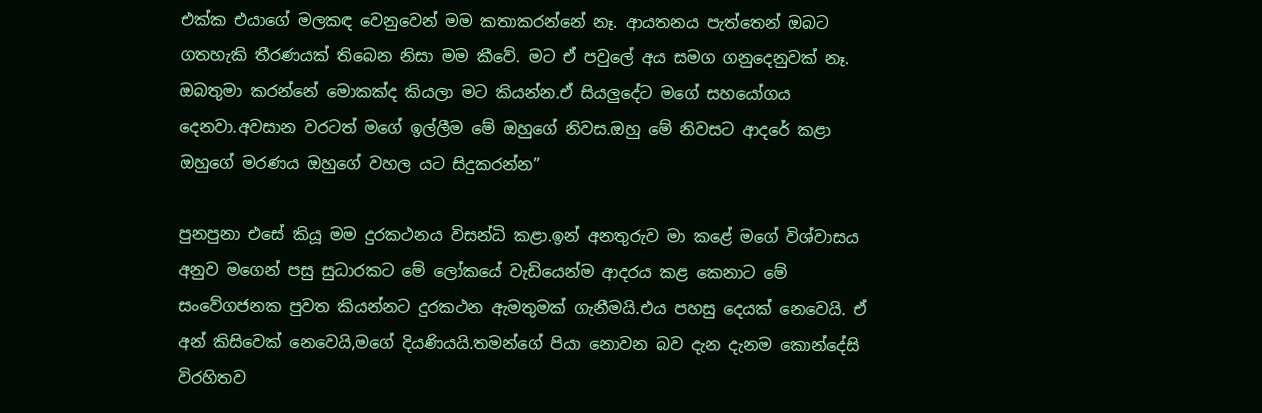එක්ක එයාගේ මලකඳ වෙනුවෙන් මම කතාකරන්නේ නෑ. ආයතනය පැත්තෙන් ඔබට ගතහැකි තීරණයක් තිබෙන නිසා මම කීවේ. මට ඒ පවුලේ අය සමග ගනුදෙනුවක් නෑ. ඔබතුමා කරන්නේ මොකක්ද කියලා මට කියන්න.ඒ සියලුදේට මගේ සහයෝගය දෙනවා.අවසාන වරටත් මගේ ඉල්ලීම මේ ඔහුගේ නිවස.ඔහු මේ නිවසට ආදරේ කළා
ඔහුගේ මරණය ඔහුගේ වහල යට සිදුකරන්න”

පුනපුනා එසේ කියූ මම දුරකථනය විසන්ධි කළා.ඉන් අනතුරුව මා කළේ මගේ විශ්වාසය අනුව මගෙන් පසු සුධාරකට මේ ලෝකයේ වැඩියෙන්ම ආදරය කළ කෙනාට මේ සංවේගජනක පුවත කියන්නට දුරකථන ඇමතුමක් ගැනීමයි.එය පහසු දෙයක් නෙවෙයි. ඒ අන් කිසිවෙක් නෙවෙයි,මගේ දියණියයි.තමන්ගේ පියා නොවන බව දැන දැනම කොන්දේසි විරහිතව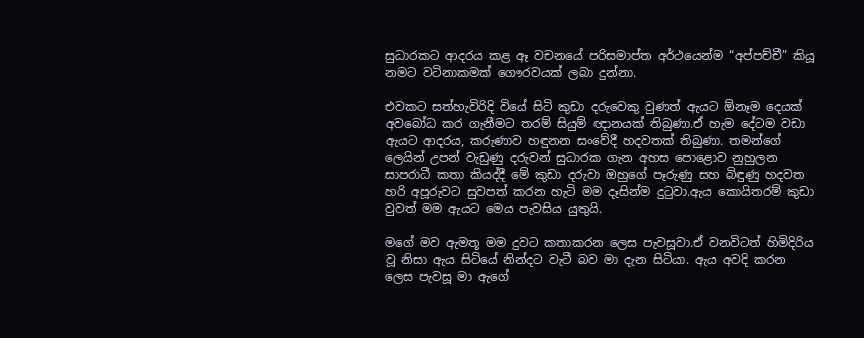සුධාරකට ආදරය කළ ඈ වචනයේ පරිසමාප්ත අර්ථයෙන්ම “අප්පච්චී” කියූ නමට වටිනාකමක් ගෞරවයක් ලබා දුන්නා.

එවකට සත්හැවිරිදි වියේ සිටි කුඩා දරුවෙකු වුණත් ඇයට ඕනෑම දෙයක් අවබෝධ කර ගැනීමට තරම් සියුම් ඥානයක් තිබුණා.ඒ හැම දේටම වඩා ඇයට ආදරය, කරුණාව හඳුනන සංවේදී හදවතක් තිබුණා. තමන්ගේ ලෙයින් උපන් වැඩුණු දරුවන් සුධාරක ගැන අහස පොළොව නුහුලන සාපරාධී කතා කියද්දී මේ කුඩා දරුවා ඔහුගේ පෑරුණු සහ බිඳුණු හදවත හරි අපූරුවට සුවපත් කරන හැටි මම දෑසින්ම දුටුවා.ඇය කොයිතරම් කුඩා වුවත් මම ඇයට මෙය පැවසිය යුතුයි.

මගේ මව ඇමතූ මම දුවට කතාකරන ලෙස පැවසූවා.ඒ වනවිටත් හිමිදිරිය වූ නිසා ඇය සිටියේ නින්දට වැටී බව මා දැන සිටියා. ඇය අවදි කරන ලෙස පැවසූ මා ඇගේ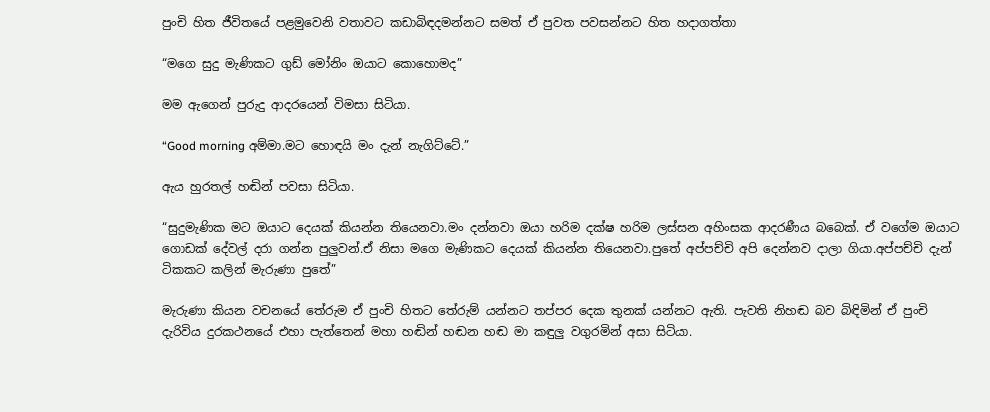පුංචි හිත ජීවිතයේ පළමුවෙනි වතාවට කඩාබිඳදමන්නට සමත් ඒ පුවත පවසන්නට හිත හදාගත්තා

“මගෙ සුදු මැණිකට ගුඩ් මෝනිං ඔයාට කොහොමද”

මම ඇගෙන් පුරුදු ආදරයෙන් විමසා සිටියා.

“Good morning අම්මා.මට හොඳයි මං දැන් නැගිට්ටේ.”

ඇය හුරතල් හඬින් පවසා සිටියා.

“සුදුමැණික මට ඔයාට දෙයක් කියන්න තියෙනවා.මං දන්නවා ඔයා හරිම දක්ෂ හරිම ලස්සන අහිංසක ආදරණීය බබෙක්. ඒ වගේම ඔයාට ගොඩක් දේවල් දරා ගන්න පුලුවන්.ඒ නිසා මගෙ මැණිකට දෙයක් කියන්න තියෙනවා.පුතේ අප්පච්චි අපි දෙන්නව දාලා ගියා.අප්පච්චි දැන් ටිකකට කලින් මැරුණා පුතේ”

මැරුණා කියන වචනයේ තේරුම ඒ පුංචි හිතට තේරුම් යන්නට තප්පර දෙක තුනක් යන්නට ඇති. පැවති නිහඬ බව බිඳිමින් ඒ පුංචි දැරිවිය දුරකථනයේ එහා පැත්තෙන් මහා හඬින් හඬන හඬ මා කඳුලු වගුරමින් අසා සිටියා.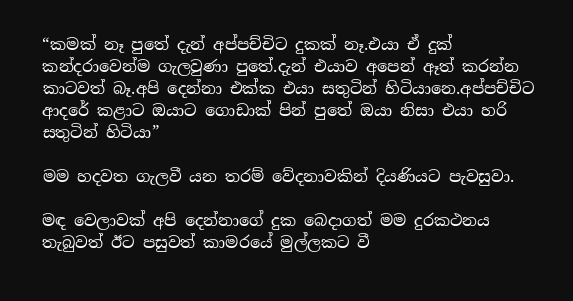“කමක් නෑ පුතේ දැන් අප්පච්චිට දුකක් නෑ.එයා ඒ දුක් කන්දරාවෙන්ම ගැලවුණා පුතේ.දැන් එයාව අපෙන් ඈත් කරන්න කාටවත් බෑ.අපි දෙන්නා එක්ක එයා සතුටින් හිටියානෙ.අප්පච්චිට ආදරේ කළාට ඔයාට ගොඩාක් පින් පුතේ ඔයා නිසා එයා හරි සතුටින් හිටියා”

මම හදවත ගැලවී යන තරම් වේදනාවකින් දියණියට පැවසුවා.

මඳ වෙලාවක් අපි දෙන්නාගේ දුක බෙදාගත් මම දුරකථනය තැබුවත් ඊට පසුවත් කාමරයේ මුල්ලකට වී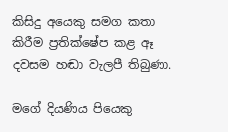කිසිදු අයෙකු සමග කතා කිරීම ප්‍රතික්ෂේප කළ ඈ දවසම හඬා වැලපී තිබුණා.

මගේ දියණිය පියෙකු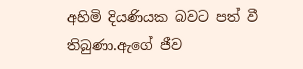අහිමි දියණියක බවට පත් වී තිබුණා.ඇගේ ජීව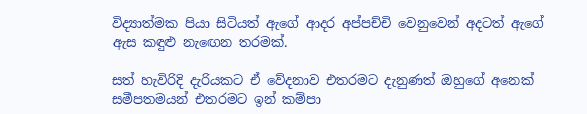විද්‍යාත්මක පියා සිටියත් ඇගේ ආදර අප්පච්චි වෙනුවෙන් අදටත් ඇගේ ඇස කඳුළු නැඟෙන තරමක්.

සත් හැවිරිදි දැරියකට ඒ වේදනාව එතරමට දැනුණත් ඔහුගේ අනෙක් සමීපතමයන් එතරමට ඉන් කම්පා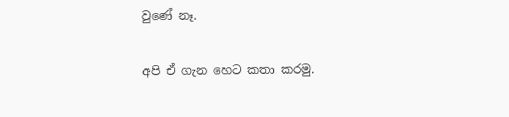වුණේ නෑ.

අපි ඒ ගැන හෙට කතා කරමු.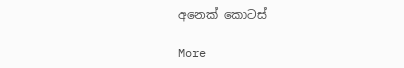අනෙක් කොටස්

More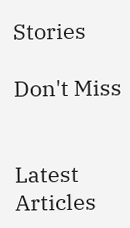Stories

Don't Miss


Latest Articles